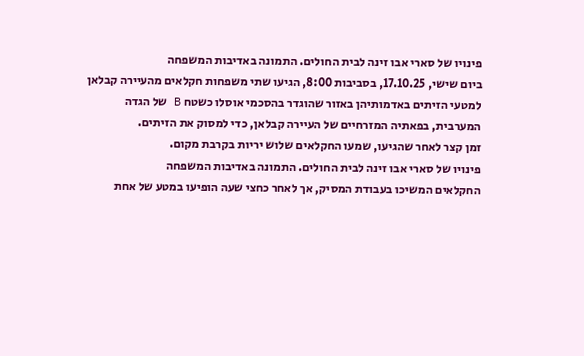פינויו של סארי אבו זינה לבית החולים. התמונה באדיבות המשפחה
ביום שישי, 17.10.25, בסביבות 8:00, הגיעו שתי משפחות חקלאים מהעיירה קבלאן למטעי הזיתים באדמותיהן באזור שהוגדר בהסכמי אוסלו כשטח B של הגדה המערבית, בפאתיה המזרחיים של העיירה קבלאן, כדי למסוק את הזיתים.
זמן קצר לאחר שהגיעו, שמעו החקלאים שלוש יריות בקרבת מקום.
פינויו של סארי אבו זינה לבית החולים. התמונה באדיבות המשפחה
החקלאים המשיכו בעבודת המסיק, אך לאחר כחצי שעה הופיעו במטע של אחת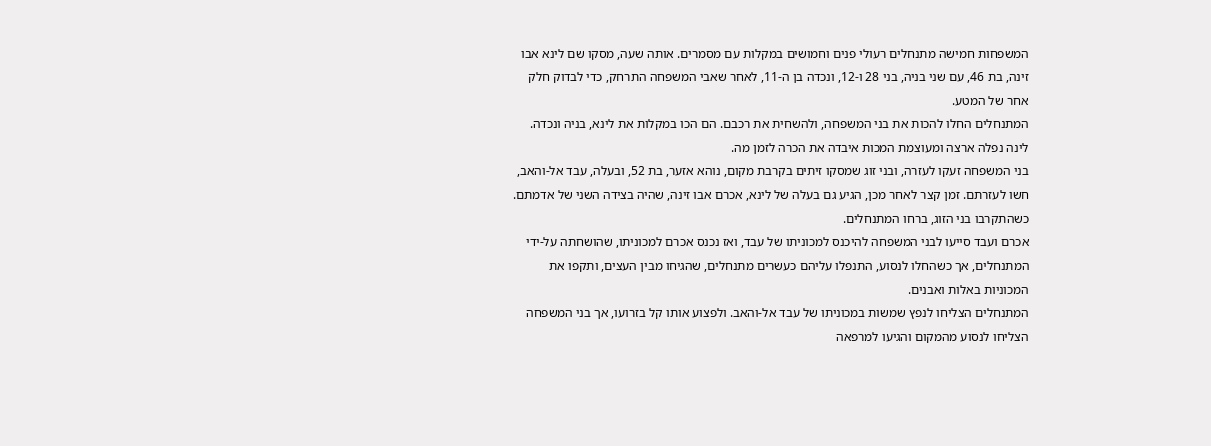המשפחות חמישה מתנחלים רעולי פנים וחמושים במקלות עם מסמרים. אותה שעה, מסקו שם לינא אבו זינה, בת 46, עם שני בניה, בני 28 ו-12, ונכדה בן ה-11, לאחר שאבי המשפחה התרחק, כדי לבדוק חלק אחר של המטע.
המתנחלים החלו להכות את בני המשפחה, ולהשחית את רכבם. הם הכו במקלות את לינא, בניה ונכדה.
לינה נפלה ארצה ומעוצמת המכות איבדה את הכרה לזמן מה.
בני המשפחה זעקו לעזרה, ובני זוג שמסקו זיתים בקרבת מקום, נוהא אזער, בת 52, ובעלה, עבד אל-והאב, חשו לעזרתם. זמן קצר לאחר מכן, הגיע גם בעלה של לינא, אכרם אבו זינה, שהיה בצידה השני של אדמתם. כשהתקרבו בני הזוג, ברחו המתנחלים.
אכרם ועבד סייעו לבני המשפחה להיכנס למכוניתו של עבד, ואז נכנס אכרם למכוניתו, שהושחתה על-ידי המתנחלים, אך כשהחלו לנסוע, התנפלו עליהם כעשרים מתנחלים, שהגיחו מבין העצים, ותקפו את המכוניות באלות ואבנים.
המתנחלים הצליחו לנפץ שמשות במכוניתו של עבד אל-והאב. ולפצוע אותו קל בזרועו, אך בני המשפחה הצליחו לנסוע מהמקום והגיעו למרפאה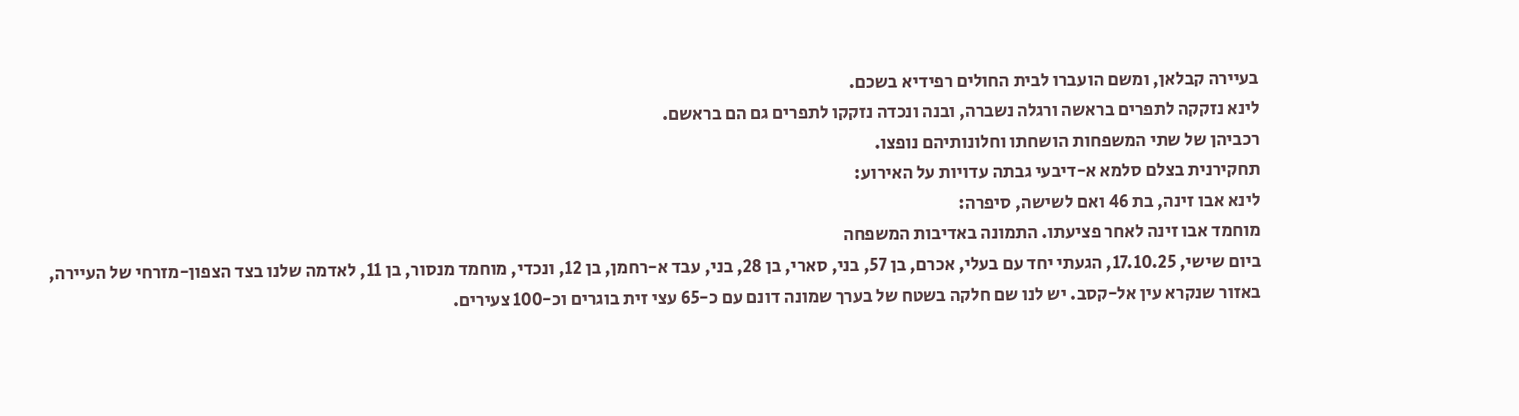בעיירה קבלאן, ומשם הועברו לבית החולים רפידיא בשכם.
לינא נזקקה לתפרים בראשה ורגלה נשברה, ובנה ונכדה נזקקו לתפרים גם הם בראשם.
רכביהן של שתי המשפחות הושחתו וחלונותיהם נופצו.
תחקירנית בצלם סלמא א-דיבעי גבתה עדויות על האירוע:
לינא אבו זינה, בת 46 ואם לשישה, סיפרה:
מוחמד אבו זינה לאחר פציעתו. התמונה באדיבות המשפחה
ביום שישי, 17.10.25, הגעתי יחד עם בעלי, אכרם, בן 57, בני, סארי, בן 28, בני, עבד א-רחמן, בן 12, ונכדי, מוחמד מנסור, בן 11, לאדמה שלנו בצד הצפון-מזרחי של העיירה, באזור שנקרא עין אל-קסב. יש לנו שם חלקה בשטח של בערך שמונה דונם עם כ-65 עצי זית בוגרים וכ-100 צעירים.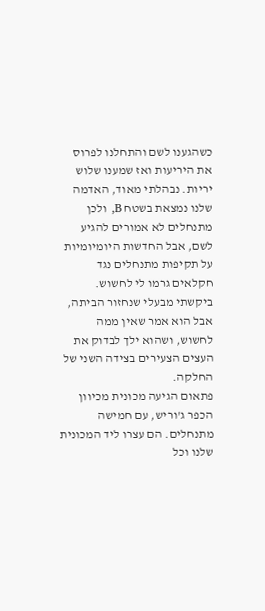כשהגענו לשם והתחלנו לפרוס את היריעות ואז שמענו שלוש יריות. נבהלתי מאוד, האדמה שלנו נמצאת בשטח B, ולכן מתנחלים לא אמורים להגיע לשם, אבל החדשות היומיומיות על תקיפות מתנחלים נגד חקלאים גרמו לי לחשוש. ביקשתי מבעלי שנחזור הביתה, אבל הוא אמר שאין ממה לחשוש, ושהוא ילך לבדוק את העצים הצעירים בצידה השני של החלקה.
פתאום הגיעה מכונית מכיוון הכפר ג'וריש, עם חמישה מתנחלים. הם עצרו ליד המכונית שלנו וכל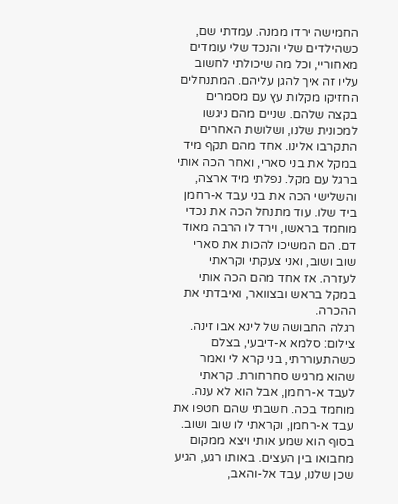החמישה ירדו ממנה. עמדתי שם, כשהילדים שלי והנכד שלי עומדים מאחוריי, וכל מה שיכולתי לחשוב עליו זה איך להגן עליהם. המתנחלים החזיקו מקלות עץ עם מסמרים בקצה שלהם. שניים מהם ניגשו למכונית שלנו, ושלושת האחרים התקרבו אלינו. אחד מהם תקף מיד במקל את בני סארי, ואחר הכה אותי ברגל עם מקל. נפלתי מיד ארצה, והשלישי הכה את בני עבד א-רחמן ביד שלו. עוד מתנחל הכה את נכדי מוחמד בראשו, וירד לו הרבה מאוד דם. הם המשיכו להכות את סארי שוב ושוב, ואני צעקתי וקראתי לעזרה. אז אחד מהם הכה אותי במקל בראש ובצוואר, ואיבדתי את ההכרה.
רגלה החבושה של לינא אבו זינה. צילום: סלמא א-דיבעי, בצלם
כשהתעוררתי, בני קרא לי ואמר שהוא מרגיש סחרחורת. קראתי לעבד א-רחמן, אבל הוא לא ענה. מוחמד בכה. חשבתי שהם חטפו את עבד א-רחמן, וקראתי לו שוב ושוב. בסוף הוא שמע אותי ויצא ממקום מחבואו בין העצים. באותו רגע, הגיע שכן שלנו, עבד אל-והאב,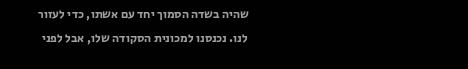שהיה בשדה הסמוך יחד עם אשתו, כדי לעזור לנו. נכנסנו למכונית הסקודה שלו, אבל לפני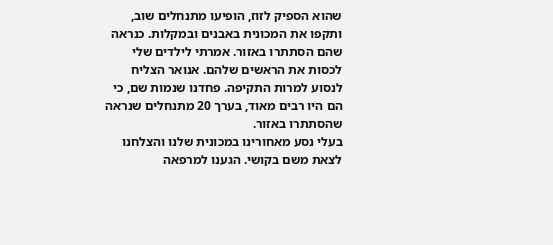שהוא הספיק לזוז, הופיעו מתנחלים שוב, ותקפו את המכונית באבנים ובמקלות. כנראה שהם הסתתרו באזור. אמרתי לילדים שלי לכסות את הראשים שלהם. אנואר הצליח לנסוע למרות התקיפה. פחדנו שנמות שם, כי הם היו רבים מאוד, בערך 20 מתנחלים שנראה שהסתתרו באזור.
בעלי נסע מאחורינו במכונית שלנו והצלחנו לצאת משם בקושי. הגענו למרפאה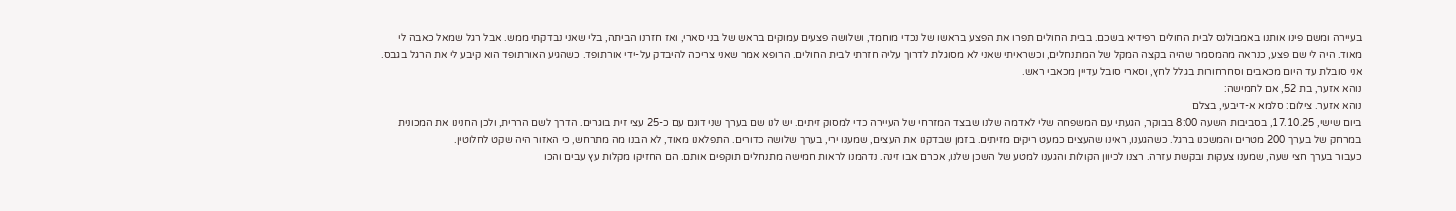בעיירה ומשם פינו אותנו באמבולנס לבית החולים רפידיא בשכם. בבית החולים תפרו את הפצע בראשו של נכדי מוחמד, ושלושה פצעים עמוקים בראש של בני סארי, ואז חזרנו הביתה, בלי שאני נבדקתי ממש. אבל רגל שמאל כאבה לי מאוד. היה לי שם פצע, כנראה מהמסמר שהיה בקצה המקל של המתנחלים, וכשראיתי שאני לא מסוגלת לדרוך עליה חזרתי לבית החולים. הרופא אמר שאני צריכה להיבדק על-ידי אורתופד. כשהגיע האורתופד הוא קיבע לי את הרגל בגבס. אני סובלת עד היום מכאבים וסחרחורות בגלל לחץ, וסארי סובל עדיין מכאבי ראש.
נוהא אזער, בת 52, אם לחמישה:
נוהא אזער. צילום: סלמא א-דיבעי, בצלם
ביום שישי, 17.10.25, בסביבות השעה 8:00 בבוקר, הגעתי עם המשפחה שלי לאדמה שלנו שבצד המזרחי של העיירה כדי למסוק זיתים. יש לנו שם בערך שני דונם עם כ-25 עצי זית בוגרים. הדרך לשם הררית, ולכן החנינו את המכונית במרחק של בערך 200 מטרים והמשכנו ברגל. כשהגענו, ראינו שהעצים כמעט ריקים מזיתים. בזמן שבדקנו את העצים, שמענו ירי, בערך שלושה כדורים. התפלאנו מאוד, לא הבנו מה מתרחש, כי האזור היה שקט לחלוטין.
כעבור בערך חצי שעה, שמענו צעקות ובקשת עזרה. רצנו לכיוון הקולות והגענו למטע של השכן שלנו, אכרם אבו זינה. נדהמנו לראות חמישה מתנחלים תוקפים אותם. הם החזיקו מקלות עץ עבים והכו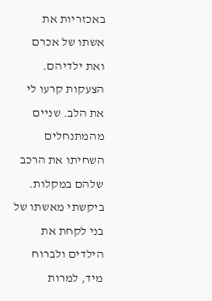באכזריות את אשתו של אכרם ואת ילדיהם. הצעקות קרעו לי את הלב. שניים מהמתנחלים השחיתו את הרכב שלהם במקלות. ביקשתי מאשתו של בני לקחת את הילדים ולברוח מיד, למרות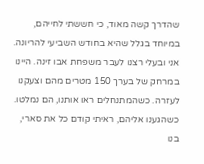שהדרך קשה מאוד, כי חששתי לחייהם, במיוחד בגלל שהיא בחודש השביעי להריונה.
אני ובעלי רצנו לעבר משפחת אבו זינה. היינו במרחק של בערך 150 מטרים מהם וצעקנו לעזרה. כשהמתנחלים ראו אותנו, הם נמלטו. כשהגענו אליהם, ראיתי קודם כל את סארי, בנו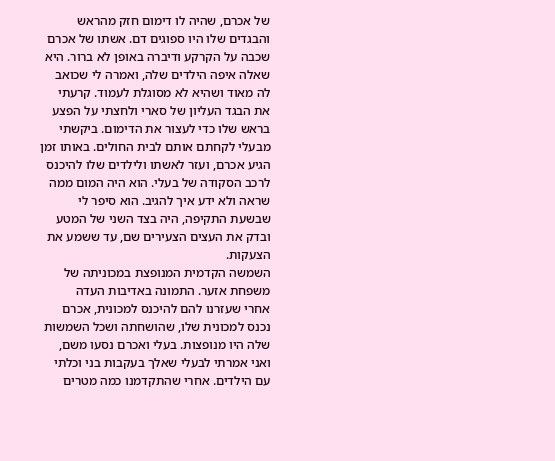של אכרם, שהיה לו דימום חזק מהראש והבגדים שלו היו ספוגים דם. אשתו של אכרם שכבה על הקרקע ודיברה באופן לא ברור. היא שאלה איפה הילדים שלה, ואמרה לי שכואב לה מאוד ושהיא לא מסוגלת לעמוד. קרעתי את הבגד העליון של סארי ולחצתי על הפצע בראש שלו כדי לעצור את הדימום. ביקשתי מבעלי לקחתם אותם לבית החולים. באותו זמן הגיע אכרם, ועזר לאשתו ולילדים שלו להיכנס לרכב הסקודה של בעלי. הוא היה המום ממה שראה ולא ידע איך להגיב. הוא סיפר לי שבשעת התקיפה, היה בצד השני של המטע ובדק את העצים הצעירים שם, עד ששמע את הצעקות.
השמשה הקדמית המנופצת במכוניתה של משפחת אזער. התמונה באדיבות העדה
אחרי שעזרנו להם להיכנס למכונית, אכרם נכנס למכונית שלו, שהושחתה ושכל השמשות שלה היו מנופצות. בעלי ואכרם נסעו משם, ואני אמרתי לבעלי שאלך בעקבות בני וכלתי עם הילדים. אחרי שהתקדמנו כמה מטרים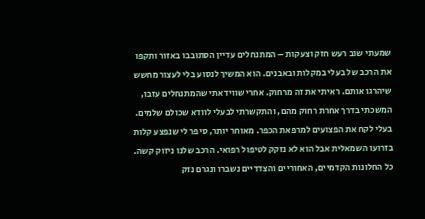שמעתי שוב רעש חזק וצעקות – המתנחלים עדיין הסתובבו באזור ותקפו את הרכב של בעלי במקלות ובאבנים. הוא המשיך לנסוע בלי לעצור מחשש שיהרגו אותם. ראיתי את זה מרחוק. אחרי שווידאתי שהמתנחלים עזבו, המשכתי בדרך אחרת רחוק מהם, והתקשרתי לבעלי לוודא שכולם שלמים.
בעלי לקח את הפצועים למרפאת הכפר. מאוחר יותר, סיפר לי שנפצע קלות בזרועו השמאלית אבל הוא לא נזקק לטיפול רפואי. הרכב שלנו ניזוק קשה. כל החלונות הקדמיים, האחוריים והצדדיים נשברו ונגרם נזק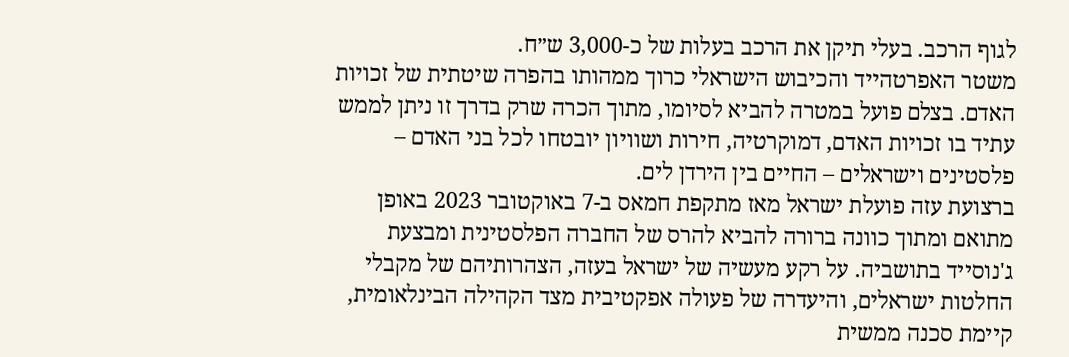לגוף הרכב. בעלי תיקן את הרכב בעלות של כ-3,000 ש״ח.
משטר האפרטהייד והכיבוש הישראלי כרוך ממהותו בהפרה שיטתית של זכויות האדם. בצלם פועל במטרה להביא לסיומו, מתוך הכרה שרק בדרך זו ניתן לממש עתיד בו זכויות האדם, דמוקרטיה, חירות ושוויון יובטחו לכל בני האדם – פלסטינים וישראלים – החיים בין הירדן לים.
ברצועת עזה פועלת ישראל מאז מתקפת חמאס ב-7 באוקטובר 2023 באופן מתואם ומתוך כוונה ברורה להביא להרס של החברה הפלסטינית ומבצעת ג'נוסייד בתושביה. על רקע מעשיה של ישראל בעזה, הצהרותיהם של מקבלי החלטות ישראלים, והיעדרה של פעולה אפקטיבית מצד הקהילה הבינלאומית, קיימת סכנה ממשית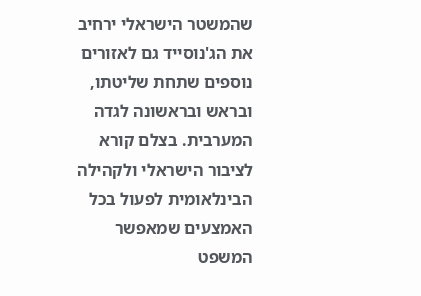שהמשטר הישראלי ירחיב את הג'נוסייד גם לאזורים נוספים שתחת שליטתו, ובראש ובראשונה לגדה המערבית. בצלם קורא לציבור הישראלי ולקהילה הבינלאומית לפעול בכל האמצעים שמאפשר המשפט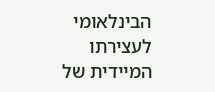הבינלאומי לעצירתו המיידית של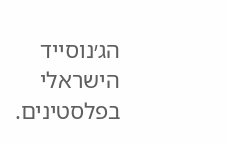הג׳נוסייד הישראלי בפלסטינים.